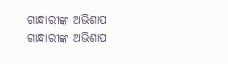ଗାନ୍ଧାରୀଙ୍କ ଅଭିଶାପ
ଗାନ୍ଧାରୀଙ୍କ ଅଭିଶାପ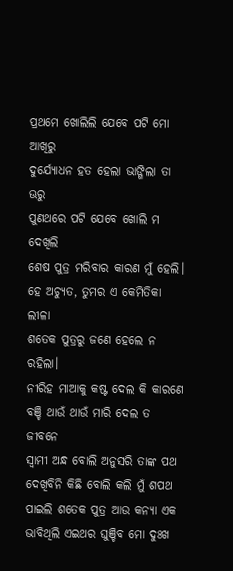ପ୍ରଥମେ ଖୋଲିଲି ଯେବେ ପଟି ମୋ ଆଖିରୁ
ଦୁର୍ଯ୍ୟୋଧନ ହତ ହେଲା ଭାଙ୍ଗିଲା ତା ଊରୁ
ପୁଣଥରେ ପଟି ଯେବେ ଖୋଲି ମ ଦେଖିଲି
ଶେଷ ପୁତ୍ର ମରିବାର କାରଣ ମୁଁ ହେଲି।
ହେ ଅଚ୍ୟୁତ, ତୁମର ଏ କେମିତିକା ଲୀଳା
ଶତେକ ପୁତ୍ରରୁ ଜଣେ ହେଲେ ନ ରହିଲା।
ନୀରିହ ମାଆକୁ କଷ୍ଟ ଦେଲ କି କାରଣେ
ବଞ୍ଚି ଥାଉଁ ଥାଉଁ ମାରି ଦେଲ ତ ଜୀବନେ
ସ୍ବାମୀ ଅନ୍ଧ ବୋଲି ଅନୁସରି ତାଙ୍କ ପଥ
ଦେଖିବିନି କିଛି ବୋଲି କଲି ମୁଁ ଶପଥ
ପାଇଲି ଶତେକ ପୁତ୍ର ଆଉ କନ୍ୟା ଏକ
ଭାବିଥିଲି ଏଇଥର ଘୁଞ୍ଚିବ ମୋ ଦୁଃଖ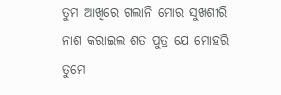ତୁମ ଆଖିରେ ଗଲାନି ମୋର ସୁଖଶୀରି
ନାଶ କରାଇଲ ଶତ ପୁତ୍ର ଯେ ମୋହରି
ତୁମେ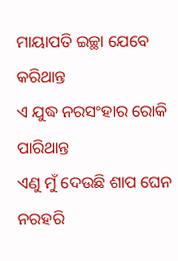ମାୟାପତି ଇଚ୍ଛା ଯେବେ କରିଥାନ୍ତ
ଏ ଯୁଦ୍ଧ ନରସଂହାର ରୋକି ପାରିଥାନ୍ତ
ଏଣୁ ମୁଁ ଦେଉଛି ଶାପ ଘେନ ନରହରି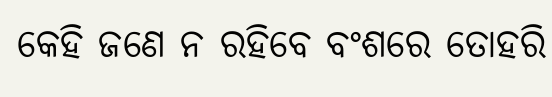କେହି ଜଣେ ନ ରହିବେ ବଂଶରେ ତୋହରି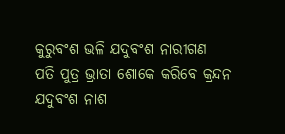କୁରୁବଂଶ ଭଳି ଯଦୁବଂଶ ନାରୀଗଣ
ପତି ପୁତ୍ର ଭ୍ରାତା ଶୋକେ କରିବେ କ୍ରନ୍ଦନ
ଯଦୁବଂଶ ନାଶ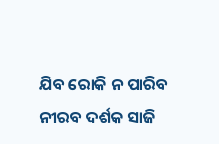ଯିବ ରୋକି ନ ପାରିବ
ନୀରବ ଦର୍ଶକ ସାଜି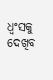ଧ୍ବଂସକୁ ଦେଖିବ